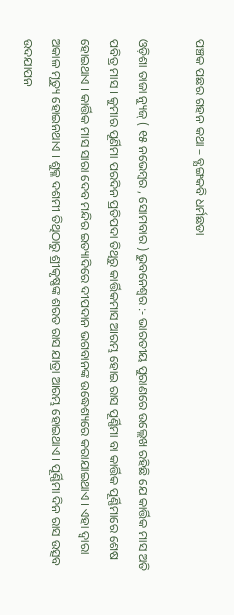ପଞ୍ଚକ ପଛର ଗହନ କଥା – ବ୍ଯଙ୍ଗକବି ଧର୍ମଛଡା

ଓଡ଼ିଶା ତାଜା ନ୍ୟୁଜ୍ ( ୧୫ ନଭେମ୍ବର , ସୋମବାର ) ଭୁବନେଶ୍ୱର :- ଭାରତୀୟ ପୁରାଣରେ ଉଲ୍ଲେଖ ରହିଛି ଯେ କାର୍ତ୍ତିକ ମାସ ଅତି ପବିତ୍ର ମାସ । କୁମାର ପୂର୍ଣିମା ପରଦିନ ପ୍ରତିପଦା ତିଥିରୁ କାର୍ତ୍ତିକମାସ ଆରମ୍ଭ ହୋଇ ରାସ ପୂର୍ଣ୍ଣିମା ବା କାର୍ତ୍ତିକ ପୂର୍ଣ୍ଣିମାରେ ଶେଷ ହୋଇଥାଏ । କାର୍ତ୍ତିକ ମାସ ସାରା ଦେବ ମନ୍ଦିର ଇତ୍ୟାଦିରେ ଦୀପଦାନ ଭଗବାନଙ୍କ ଉଦ୍ଧେଶ୍ୟରେ କରାଯାଇଥାଏ । ଏହା ଦ୍ବାରା ଅକାଳ ମୃତ୍ୟୁ ହୋଇନଥାଏ । ଶୁକ୍ଳ ଦଶମୀ ତିଥିଠାରୁ ଶ୍ରୀକୃଷ୍ଣଙ୍କ ଶରତ ରାସ ଯାତ୍ରା ଆରମ୍ଭ ହୋଇଥାଏ । ପୂର୍ଣ୍ଣିମା ଦିନ ରାସ ଉତ୍ସବ ଉଦଯାପନ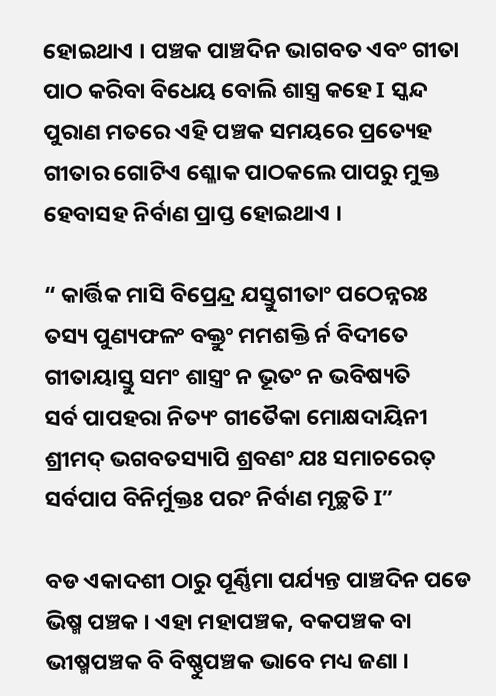ହୋଇଥାଏ । ପଞ୍ଚକ ପାଞ୍ଚଦିନ ଭାଗବତ ଏବଂ ଗୀତା ପାଠ କରିବା ବିଧେୟ ବୋଲି ଶାସ୍ତ୍ର କହେ I ସ୍କନ୍ଦ ପୁରାଣ ମତରେ ଏହି ପଞ୍ଚକ ସମୟରେ ପ୍ରତ୍ୟେହ ଗୀତାର ଗୋଟିଏ ଶ୍ଳୋକ ପାଠକଲେ ପାପରୁ ମୁକ୍ତ ହେବାସହ ନିର୍ବାଣ ପ୍ରାପ୍ତ ହୋଇଥାଏ ।

“ କାର୍ତ୍ତିକ ମାସି ବିପ୍ରେନ୍ଦ୍ର ଯସ୍ତୁଗୀତାଂ ପଠେନ୍ନରଃ
ତସ୍ୟ ପୁଣ୍ୟଫଳଂ ବକ୍ତୁଂ ମମଶକ୍ତି ର୍ନ ବିଦୀତେ
ଗୀତାୟାସ୍ତୁ ସମଂ ଶାସ୍ତ୍ରଂ ନ ଭୂତଂ ନ ଭବିଷ୍ୟତି
ସର୍ବ ପାପହରା ନିତ୍ୟଂ ଗୀତୈକା ମୋକ୍ଷଦାୟିନୀ
ଶ୍ରୀମଦ୍ ଭଗବତସ୍ୟାପି ଶ୍ରବଣଂ ଯଃ ସମାଚରେତ୍
ସର୍ବପାପ ବିନିର୍ମୁକ୍ତଃ ପରଂ ନିର୍ବାଣ ମୃଚ୍ଛତି I”

ବଡ ଏକାଦଶୀ ଠାରୁ ପୂର୍ଣ୍ଣିମା ପର୍ଯ୍ୟନ୍ତ ପାଞ୍ଚଦିନ ପଡେ ଭିଷ୍ମ ପଞ୍ଚକ । ଏହା ମହାପଞ୍ଚକ, ବକପଞ୍ଚକ ବା ଭୀଷ୍ମପଞ୍ଚକ ବି ବିଷ୍ଣୁପଞ୍ଚକ ଭାବେ ମଧ୍ୟ ଜଣା ।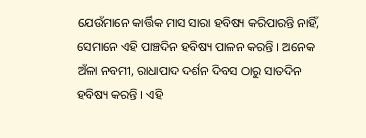ଯେଉଁମାନେ କାର୍ତ୍ତିକ ମାସ ସାରା ହବିଷ୍ୟ କରିପାରନ୍ତି ନାହିଁ, ସେମାନେ ଏହି ପାଞ୍ଚଦିନ ହବିଷ୍ୟ ପାଳନ କରନ୍ତି । ଅନେକ ଅଁଳା ନବମୀ, ରାଧାପାଦ ଦର୍ଶନ ଦିବସ ଠାରୁ ସାତଦିନ ହବିଷ୍ୟ କରନ୍ତି । ଏହି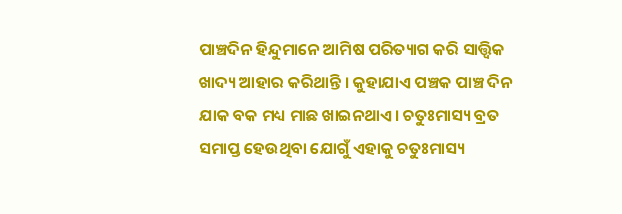ପାଞ୍ଚଦିନ ହିନ୍ଦୁମାନେ ଆମିଷ ପରିତ୍ୟାଗ କରି ସାତ୍ତ୍ୱିକ ଖାଦ୍ୟ ଆହାର କରିଥାନ୍ତି । କୁହାଯାଏ ପଞ୍ଚକ ପାଞ୍ଚ ଦିନ ଯାକ ବକ ମଧ୍ୟ ମାଛ ଖାଇନଥାଏ। ଚତୁଃମାସ୍ୟ ବ୍ରତ ସମାପ୍ତ ହେଉଥିବା ଯୋଗୁଁ ଏହାକୁ ଚତୁଃମାସ୍ୟ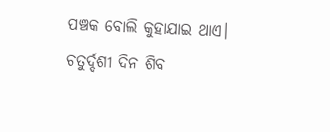ପଞ୍ଚକ ବୋଲି କୁହାଯାଇ ଥାଏ। ଚତୁର୍ଦ୍ଦଶୀ ଦିନ ଶିବ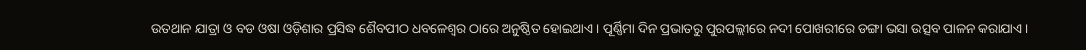ଉତଥାନ ଯାତ୍ରା ଓ ବଡ ଓଷା ଓଡ଼ିଶାର ପ୍ରସିଦ୍ଧ ଶୈବପୀଠ ଧବଳେଶ୍ବର ଠାରେ ଅନୁଷ୍ଠିତ ହୋଇଥାଏ । ପୂର୍ଣ୍ଣିମା ଦିନ ପ୍ରଭାତରୁ ପୁରପଲ୍ଲୀରେ ନଦୀ ପୋଖରୀରେ ଡଙ୍ଗା ଭସା ଉତ୍ସବ ପାଳନ କରାଯାଏ ।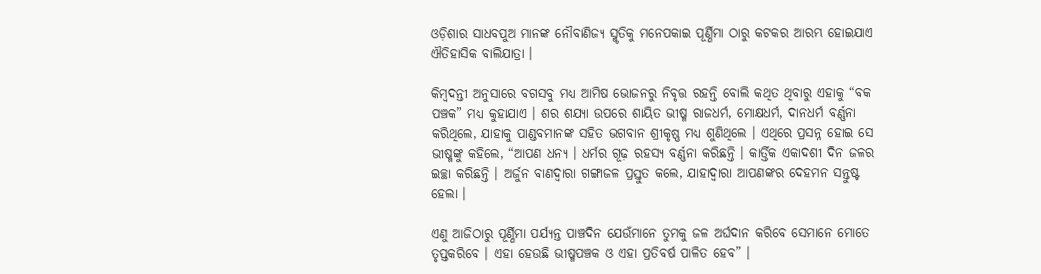ଓଡ଼ିଶାର ସାଧବପୁଅ ମାନଙ୍କ ନୌବାଣିଜ୍ୟ ସ୍ମୃତିକୁ ମନେପକାଇ ପୂର୍ଣ୍ଣିମା ଠାରୁ କଟକର ଆରମ୍ଭ ହୋଇଯାଏ ଐତିହାସିକ ବାଲିଯାତ୍ରା ।

କିମ୍ବଦନ୍ତୀ ଅନୁସାରେ ବଗସବୁ ମଧ୍ୟ ଆମିଷ ଭୋଜନରୁ ନିବୃତ୍ତ ରହନ୍ତି ବୋଲି କଥିତ ଥିବାରୁ ଏହାକୁ “ବକ ପଞ୍ଚକ” ମଧ୍ୟ କୁହାଯାଏ । ଶର ଶଯ୍ୟା ଉପରେ ଶାୟିତ ଭୀଷ୍ମ ରାଜଧର୍ମ, ମୋକ୍ଷଧର୍ମ, ଦାନଧର୍ମ ବର୍ଣ୍ଣନା କରିଥିଲେ, ଯାହାକୁ ପାଣ୍ଡବମାନଙ୍କ ସହିତ ଭଗବାନ ଶ୍ରୀକୃଷ୍ଣ ମଧ୍ୟ ଶୁଣିଥିଲେ । ଏଥିରେ ପ୍ରସନ୍ନ ହୋଇ ସେ ଭୀଷ୍ମଙ୍କୁ କହିଲେ, “ଆପଣ ଧନ୍ୟ । ଧର୍ମର ଗୂଢ଼ ରହସ୍ୟ ବର୍ଣ୍ଣନା କରିଛନ୍ତି । କାର୍ତ୍ତିକ ଏକାଦଶୀ ଦିନ ଜଳର ଇଚ୍ଛା କରିଛନ୍ତି । ଅର୍ଜୁନ ବାଣଦ୍ୱାରା ଗଙ୍ଗାଜଳ ପ୍ରସ୍ତୁତ କଲେ, ଯାହାଦ୍ୱାରା ଆପଣଙ୍କର ଦେହମନ ସନ୍ତୁଷ୍ଟ ହେଲା ।

ଏଣୁ ଆଜିଠାରୁ ପୂର୍ଣ୍ଣିମା ପର୍ଯ୍ୟନ୍ତ ପାଞ୍ଚଦିନ ଯେଉଁମାନେ ତୁମକୁ ଜଳ ଅର୍ଘଦାନ କରିବେ ସେମାନେ ମୋତେ ତୃପ୍ତକରିବେ । ଏହା ହେଉଛି ଭୀଷ୍ମପଞ୍ଚକ ଓ ଏହା ପ୍ରତିବର୍ଷ ପାଳିତ ହେବ” ।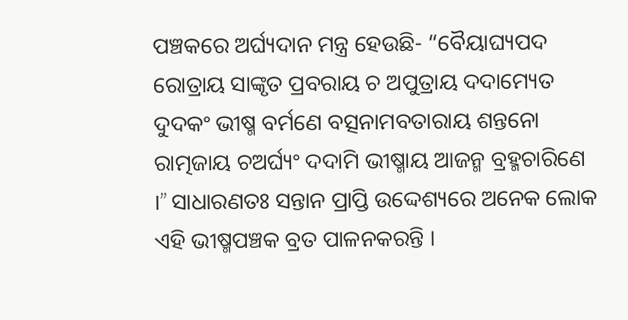ପଞ୍ଚକରେ ଅର୍ଘ୍ୟଦାନ ମନ୍ତ୍ର ହେଉଛି- “ବୈୟାଘ୍ୟପଦ ରୋତ୍ରାୟ ସାଙ୍କୃତ ପ୍ରବରାୟ ଚ ଅପୁତ୍ରାୟ ଦଦାମ୍ୟେତ ଦୁଦକଂ ଭୀଷ୍ମ ବର୍ମଣେ ବତ୍ସନାମବତାରାୟ ଶନ୍ତନୋ ରାତ୍ମଜାୟ ଚଅର୍ଘ୍ୟଂ ଦଦାମି ଭୀଷ୍ମାୟ ଆଜନ୍ମ ବ୍ରହ୍ମଚାରିଣେ I” ସାଧାରଣତଃ ସନ୍ତାନ ପ୍ରାପ୍ତି ଉଦ୍ଦେଶ୍ୟରେ ଅନେକ ଲୋକ ଏହି ଭୀଷ୍ମପଞ୍ଚକ ବ୍ରତ ପାଳନକରନ୍ତି ।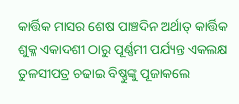କାର୍ତ୍ତିକ ମାସର ଶେଷ ପାଞ୍ଚଦିନ ଅର୍ଥାତ୍ କାର୍ତ୍ତିକ ଶୁକ୍ଳ ଏକାଦଶୀ ଠାରୁ ପୂର୍ଣ୍ଣମୀ ପର୍ଯ୍ୟନ୍ତ ଏକଲକ୍ଷ ତୁଳସୀପତ୍ର ଚଢାଇ ବିଷ୍ଣୁଙ୍କୁ ପୂଜାକଲେ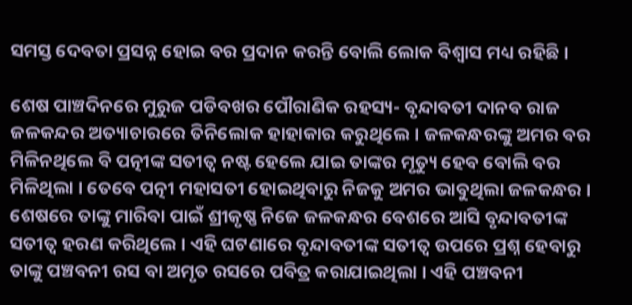ସମସ୍ତ ଦେବତା ପ୍ରସନ୍ନ ହୋଇ ବର ପ୍ରଦାନ କରନ୍ତି ବୋଲି ଲୋକ ବିଶ୍ୱାସ ମଧ୍ୟ ରହିଛି ।

ଶେଷ ପାଞ୍ଚଦିନରେ ମୁରୁଜ ପଡିବଖର ପୌରାଣିକ ରହସ୍ୟ- ବୃନ୍ଦାବତୀ ଦାନବ ରାଜ ଜଳକନ୍ଦର ଅତ୍ୟାଚାରରେ ତିନିଲୋକ ହାହାକାର କରୁଥିଲେ। ଜଳକନ୍ଧରଙ୍କୁ ଅମର ବର ମିଳିନଥିଲେ ବି ପତ୍ନୀଙ୍କ ସତୀତ୍ବ ନଷ୍ଟ ହେଲେ ଯାଇ ତାଙ୍କର ମୃତ୍ୟୁ ହେବ ବୋଲି ବର ମିଳିଥିଲା । ତେବେ ପତ୍ନୀ ମହାସତୀ ହୋଇଥିବାରୁ ନିଜକୁ ଅମର ଭାବୁଥିଲା ଜଳକନ୍ଧର । ଶେଷରେ ତାଙ୍କୁ ମାରିବା ପାଇଁ ଶ୍ରୀକୃଷ୍ଣ ନିଜେ ଜଳକନ୍ଧର ବେଶରେ ଆସି ବୃନ୍ଦାବତୀଙ୍କ ସତୀତ୍ବ ହରଣ କରିଥିଲେ । ଏହି ଘଟଣାରେ ବୃନ୍ଦାବତୀଙ୍କ ସତୀତ୍ଵ ଉପରେ ପ୍ରଶ୍ନ ହେବାରୁ ତାଙ୍କୁ ପଞ୍ଚବନୀ ରସ ବା ଅମୃତ ରସରେ ପବିତ୍ର କରାଯାଇଥିଲା । ଏହି ପଞ୍ଚବନୀ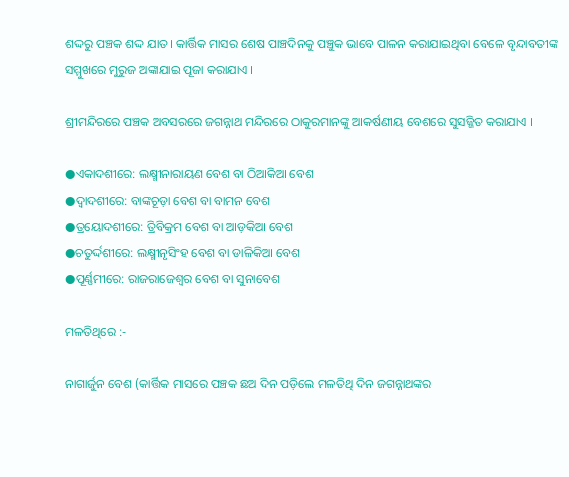ଶଦ୍ଦରୁ ପଞ୍ଚକ ଶଦ୍ଦ ଯାତ। କାର୍ତ୍ତିକ ମାସର ଶେଷ ପାଞ୍ଚଦିନକୁ ପଞ୍ଚୁକ ଭାବେ ପାଳନ କରାଯାଇଥିବା ବେଳେ ବୃନ୍ଦାବତୀଙ୍କ ସମ୍ମୁଖରେ ମୁରୁଜ ଅଙ୍କାଯାଇ ପୂଜା କରାଯାଏ ।

ଶ୍ରୀମନ୍ଦିରରେ ପଞ୍ଚକ ଅବସରରେ ଜଗନ୍ନାଥ ମନ୍ଦିରରେ ଠାକୁରମାନଙ୍କୁ ଆକର୍ଷଣୀୟ ବେଶରେ ସୁସଜ୍ଜିତ କରାଯାଏ ।

●ଏକାଦଶୀରେ: ଲକ୍ଷ୍ମୀନାରାୟଣ ବେଶ ବା ଠିଆକିଆ ବେଶ
●ଦ୍ୱାଦଶୀରେ: ବାଙ୍କଚୂଡ଼ା ବେଶ ବା ବାମନ ବେଶ
●ତ୍ରୟୋଦଶୀରେ: ତ୍ରିବିକ୍ରମ ବେଶ ବା ଆଡ଼କିଆ ବେଶ
●ଚତୁର୍ଦ୍ଦଶୀରେ: ଲକ୍ଷ୍ମୀନୃସିଂହ ବେଶ ବା ଡାଳିକିଆ ବେଶ
●ପୂର୍ଣ୍ଣମୀରେ: ରାଜରାଜେଶ୍ୱର ବେଶ ବା ସୁନାବେଶ

ମଳତିଥିରେ :-

ନାଗାର୍ଜୁନ ବେଶ (କାର୍ତ୍ତିକ ମାସରେ ପଞ୍ଚକ ଛଅ ଦିନ ପଡ଼ିଲେ ମଳତିଥି ଦିନ ଜଗନ୍ନାଥଙ୍କର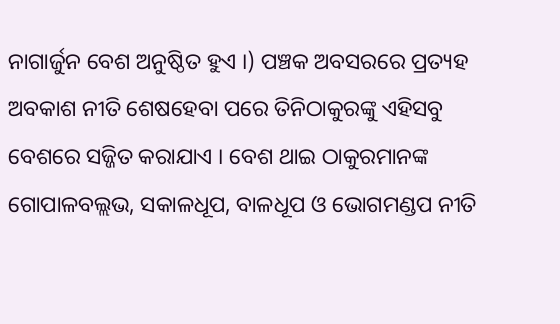ନାଗାର୍ଜୁନ ବେଶ ଅନୁଷ୍ଠିତ ହୁଏ ।) ପଞ୍ଚକ ଅବସରରେ ପ୍ରତ୍ୟହ ଅବକାଶ ନୀତି ଶେଷହେବା ପରେ ତିନିଠାକୁରଙ୍କୁ ଏହିସବୁ ବେଶରେ ସଜ୍ଜିତ କରାଯାଏ । ବେଶ ଥାଇ ଠାକୁରମାନଙ୍କ ଗୋପାଳବଲ୍ଲଭ, ସକାଳଧୂପ, ବାଳଧୂପ ଓ ଭୋଗମଣ୍ଡପ ନୀତି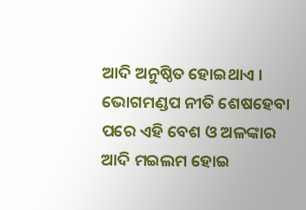ଆଦି ଅନୁଷ୍ଠିତ ହୋଇଥାଏ । ଭୋଗମଣ୍ଡପ ନୀତି ଶେଷହେବା ପରେ ଏହି ବେଶ ଓ ଅଳଙ୍କାର ଆଦି ମଇଲମ ହୋଇ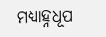ମଧ୍ୟାହ୍ନଧୂପ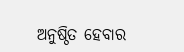ଅନୁଷ୍ଠିତ ହେବାର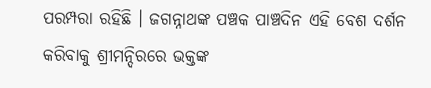ପରମ୍ପରା ରହିଛି । ଜଗନ୍ନାଥଙ୍କ ପଞ୍ଚକ ପାଞ୍ଚଦିନ ଏହି ବେଶ ଦର୍ଶନ କରିବାକୁ ଶ୍ରୀମନ୍ଦିରରେ ଭକ୍ତଙ୍କ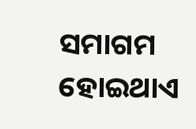ସମାଗମ ହୋଇଥାଏ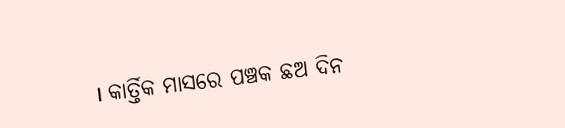। କାର୍ତ୍ତିକ ମାସରେ ପଞ୍ଚକ ଛଅ ଦିନ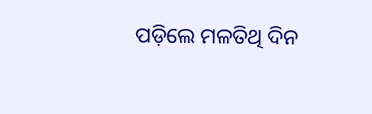ପଡ଼ିଲେ ମଳତିଥି ଦିନ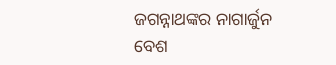ଜଗନ୍ନାଥଙ୍କର ନାଗାର୍ଜୁନ ବେଶ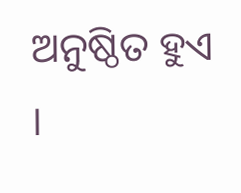ଅନୁଷ୍ଠିତ ହୁଏ ।